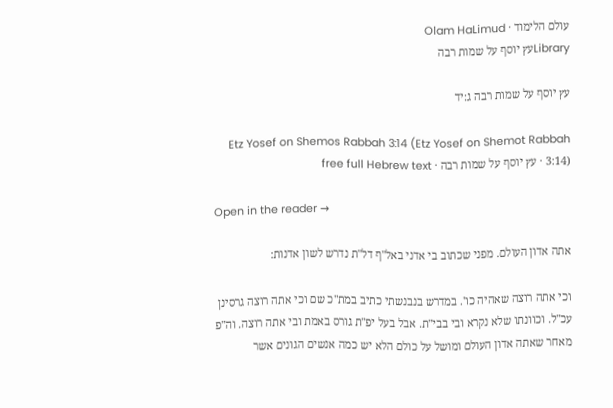עולם הלימוד · Olam HaLimud
Libraryעץ יוסף על שמות רבה

עץ יוסף על שמות רבה ג:יד

Etz Yosef on Shemos Rabbah 3:14 (Etz Yosef on Shemot Rabbah 3:14) · עץ יוסף על שמות רבה · free full Hebrew text

Open in the reader →

אתה אדון העולם. מפני שכתוב בי אדני באל"ף דל"ת נדרש לשון אדנות:

וכי אתה רוצה שאהיה כו'. במדרש בנבנשתי כתיב במת"כ שם וכי אתה רוצה גרסינן עכ"ל. וכוונתו שלא נקרא ובי בבי"ת. אבל בעל יפ"ת גורס באמת ובי אתה רוצה. וה"פ מאחר שאתה אדון העולם ומושל על כולם הלא יש כמה אנשים הגונים אשר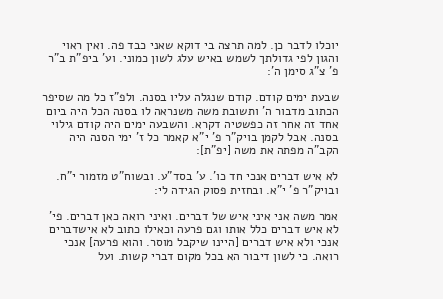יוכלו לדבר כן. למה תרצה בי דוקא שאני כבד פה. ואין ראוי והגון לפי גדולתך לשמש באיש עלג לשון כמוני. וע' ביפ"ת ב"ר פ' צ"ג סימן ה':

שבעת ימים קודם. קודם שנגלה עליו בסנה. ולפ"ז כל מה שסיפר הכתוב מדבור ה' ותשובת משה משנראה לו בסנה הכל היה ביום אחד זה אחר זה כפשטיה דקרא. והשבעה ימים היה קודם גילוי בסנה. אבל לקמן בויק"ר פ' י"א קאמר כל ז' ימי הסנה היה הקב"ה מפתה את משה [יפ"ת]:

לא איש דברים אנכי חד כו'. ע' בסד"ע. ובשוח"ט מזמור י"ח. ובויק"ר פ' י"א. ובחזית פסוק הגידה לי:

אמר משה אני איני איש של דברים. ואיני רואה כאן דברים. פי' לא איש דברים כלל אותו וגם פרעה וכאילו כתוב לא אישדברים אנכי ולא איש דברים [היינו שיקבל מוסר. והוא פרעה] אנכי רואה. כי לשון דיבור הא בכל מקום דברי קשות. ועל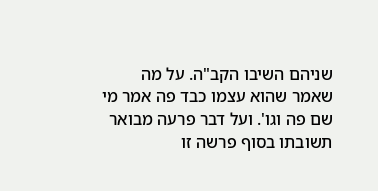שניהם השיבו הקב"ה. על מה שאמר שהוא עצמו כבד פה אמר מי שם פה וגו'. ועל דבר פרעה מבואר תשובתו בסוף פרשה זו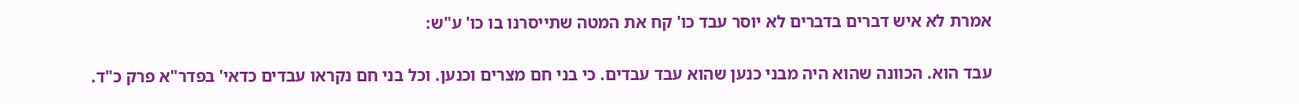אמרת לא איש דברים בדברים לא יוסר עבד כו' קח את המטה שתייסרנו בו כו' ע"ש:

עבד הוא. הכוונה שהוא היה מבני כנען שהוא עבד עבדים. כי בני חם מצרים וכנען. וכל בני חם נקראו עבדים כדאי' בפדר"א פרק כ"ד.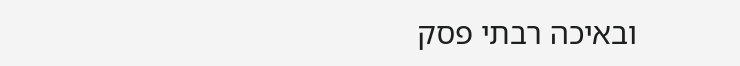ובאיכה רבתי פסק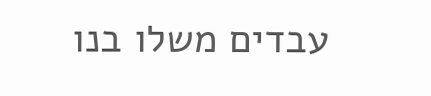עבדים משלו בנו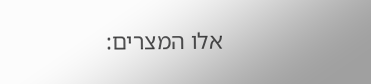אלו המצרים: